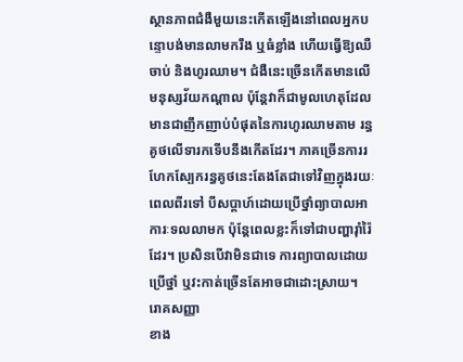ស្ថានភាពជំងឺមួយនេះកើតឡើងនៅពេលអ្នកបន្ទោបង់មានលាមករឹង ឬធំខ្លាំង ហើយធ្វើឱ្យឈឺចាប់ និងហូរឈាម។ ជំងឺនេះច្រើនកើតមានលើមនុស្សវ័យកណ្តាល ប៉ុន្តែវាក៏ជាមូលហេតុដែលមានជាញឹកញាប់បំផុតនៃការហូរឈាមតាម រន្ធគូថលើទារកទើបនឹងកើតដែរ។ ភាគច្រើនការរហែកស្បែករន្ធគូថនេះតែងតែជាទៅវិញក្នុងរយៈពេលពីរទៅ បីសប្តាហ៍ដោយប្រើថ្នាំព្យាបាលអាការៈទលលាមក ប៉ុន្តែពេលខ្លះក៏ទៅជាបញ្ហារ៉ាំរ៉ៃដែរ។ ប្រសិនបើវាមិនជាទេ ការព្យាបាលដោយប្រើថ្នាំ ឬវះកាត់ច្រើនតែអាចជាដោះស្រាយ។
រោគសញ្ញា
ខាង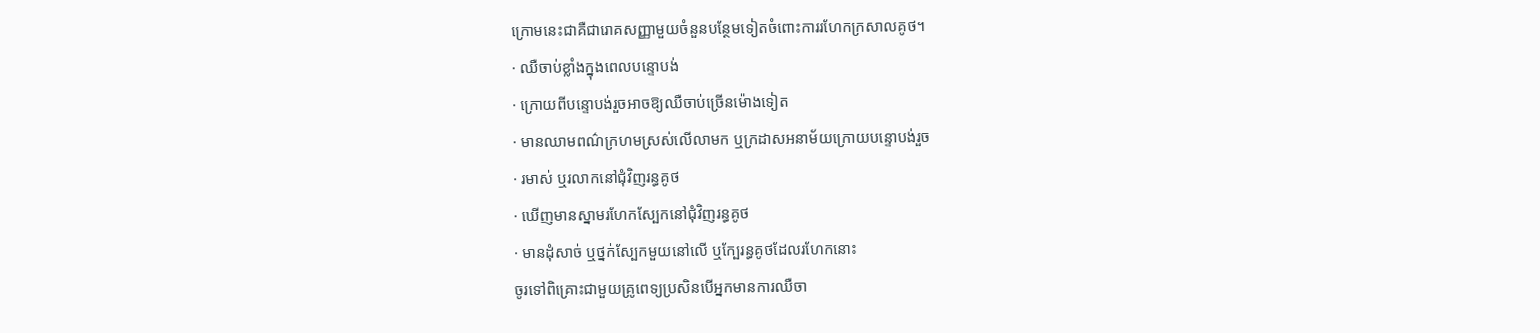ក្រោមនេះជាគឺជារោគសញ្ញាមួយចំនួនបន្ថែមទៀតចំពោះការរហែកក្រសាលគូថ។
· ឈឺចាប់ខ្លាំងក្នុងពេលបន្ទោបង់
· ក្រោយពីបន្ទោបង់រួចអាចឱ្យឈឺចាប់ច្រើនម៉ោងទៀត
· មានឈាមពណ៌ក្រហមស្រស់លើលាមក ឬក្រដាសអនាម័យក្រោយបន្ទោបង់រួច
· រមាស់ ឬរលាកនៅជុំវិញរន្ធគូថ
· ឃើញមានស្នាមរហែកស្បែកនៅជុំវិញរន្ធគូថ
· មានដុំសាច់ ឬថ្នក់ស្បែកមួយនៅលើ ឬក្បែរន្ធគូថដែលរហែកនោះ
ចូរទៅពិគ្រោះជាមួយគ្រូពេទ្យប្រសិនបើអ្នកមានការឈឺចា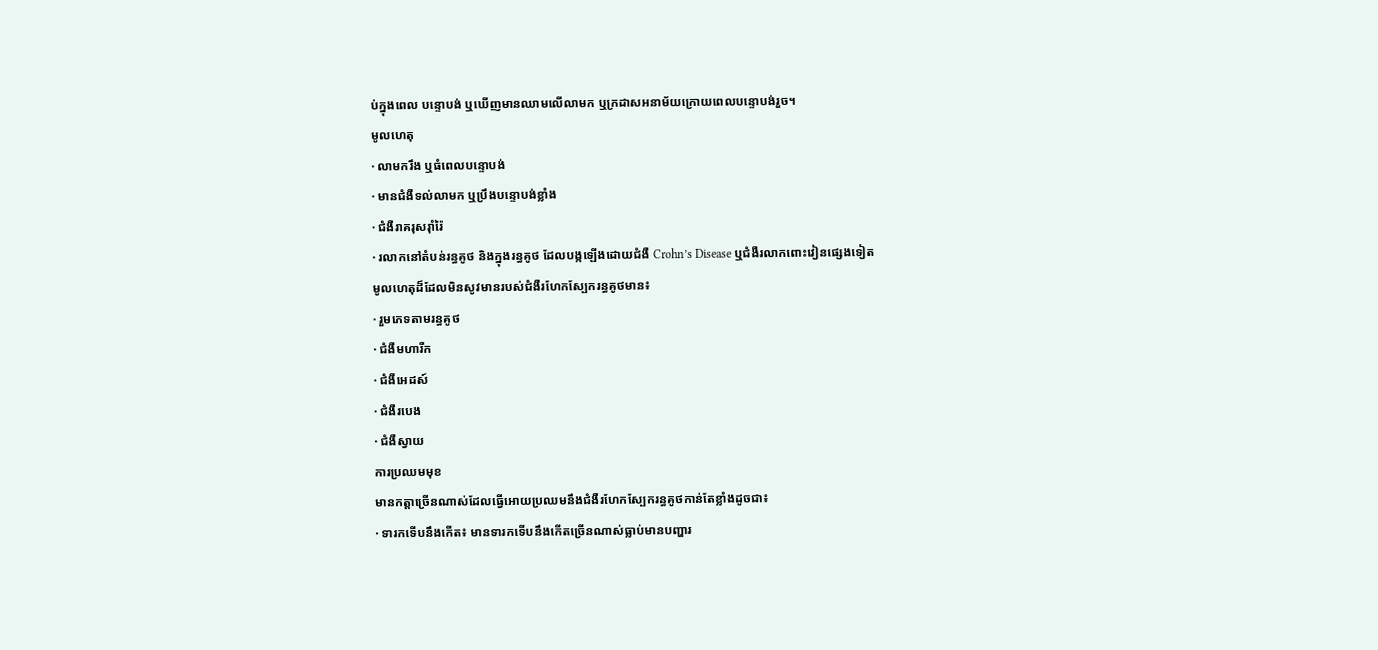ប់ក្នុងពេល បន្ទោបង់ ឬឃើញមានឈាមលើលាមក ឬក្រដាសអនាម័យក្រោយពេលបន្ទោបង់រួច។
មូលហេតុ
· លាមករឹង ឬធំពេលបន្ទោបង់
· មានជំងឺទល់លាមក ឬប្រឹងបន្ទោបង់ខ្លាំង
· ជំងឺរាគរុសរ៉ាំរ៉ៃ
· រលាកនៅតំបន់រន្ធគូថ និងក្នុងរន្ធគូថ ដែលបង្កឡើងដោយជំងឺ Crohn’s Disease ឬជំងឺរលាកពោះវៀនផ្សេងទៀត
មូលហេតុដ៏ដែលមិនសូវមានរបស់ជំងឺរហែកស្បែករន្ធគូថមាន៖
· រួមភេទតាមរន្ធគូថ
· ជំងឺមហារីក
· ជំងឺអេដស៍
· ជំងឺរបេង
· ជំងឺស្វាយ
ការប្រឈមមុខ
មានកត្តាច្រើនណាស់ដែលធ្វើអោយប្រឈមនឹងជំងឺរហែកស្បែករន្ធគូថកាន់តែខ្លាំងដូចជា៖
· ទារកទើបនឹងកើត៖ មានទារកទើបនឹងកើតច្រើនណាស់ធ្លាប់មានបញ្ហារ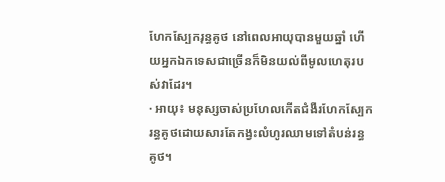ហែកស្បែករុន្ធគូថ នៅពេលអាយុបានមួយឆ្នាំ ហើយអ្នកឯកទេសជាច្រើនក៏មិនយល់ពីមូលហេតុរបស់វាដែរ។
· អាយុ៖ មនុស្សចាស់ប្រហែលកើតជំងឺរហែកស្បែករន្ធគូថដោយសារតែកង្វះលំហូរឈាមទៅតំបន់រន្ធគូថ។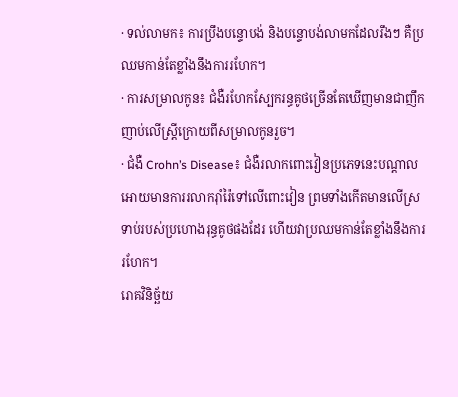· ទល់លាមក៖ ការប្រឹងបន្ទោបង់ និងបន្ទោបង់លាមកដែលរឹងៗ គឺប្រឈមកាន់តែខ្លាំងនឹងការរហែក។
· ការសម្រាលកូន៖ ជំងឺរហែកស្បែករន្ធគូថច្រើនតែឃើញមានជាញឹកញាប់លើស្ត្រីក្រោយពីសម្រាលកូនរួច។
· ជំងឺ Crohn’s Disease៖ ជំងឺរលាកពោះវៀនប្រភេទនេះបណ្តាលអោយមានការរលាករ៉ាំរ៉ៃទៅលើពោះវៀន ព្រមទាំងកើតមានលើស្រទាប់របស់ប្រហោងរុន្ធគូថផងដែរ ហើយវាប្រឈមកាន់តែខ្លាំងនឹងការរហែក។
រោគវិនិច្ឆ័យ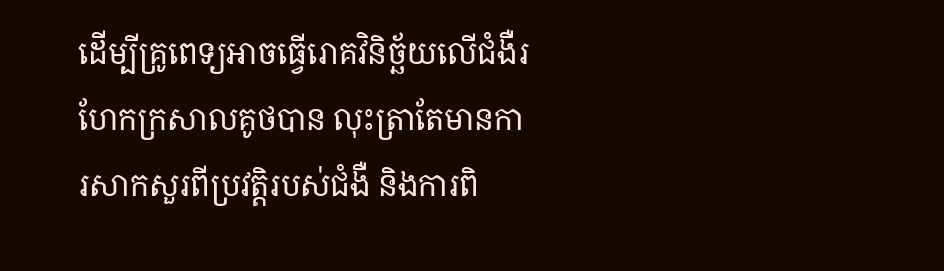ដើម្បីគ្រូពេទ្យអាចធ្វើរោគវិនិច្ឆ័យលើជំងឺរហែកក្រសាលគូថបាន លុះត្រាតែមានការសាកសួរពីប្រវតិ្តរបស់ជំងឺ និងការពិ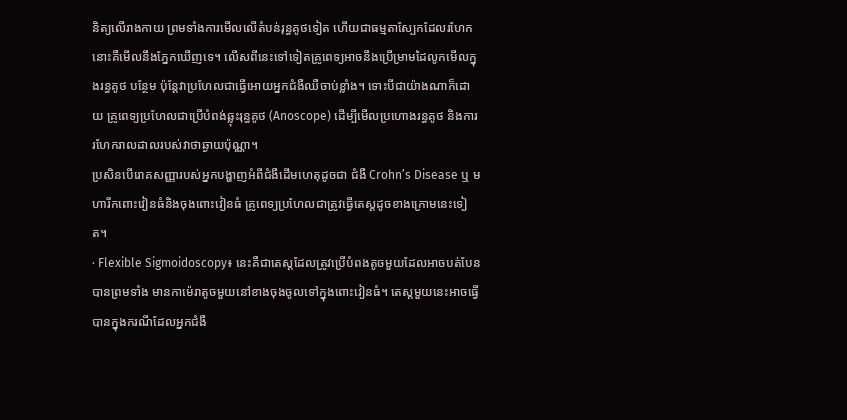និត្យលើរាងកាយ ព្រមទាំងការមើលលើតំបន់រុន្ធគូថទៀត ហើយជាធម្មតាស្បែកដែលរហែកនោះគឺមើលនឹងភ្នែកឃើញទេ។ លើសពីនេះទៅទៀតគ្រូពេទ្យអាចនឹងប្រើម្រាមដៃលូកមើលក្នុងរន្ធគូថ បន្ថែម ប៉ុន្តែវាប្រហែលជាធ្វើអោយអ្នកជំងឺឈឺចាប់ខ្លាំង។ ទោះបីជាយ៉ាងណាក៏ដោយ គ្រូពេទ្យប្រហែលជាប្រើបំពង់ឆ្លុះរុន្ធគូថ (Anoscope) ដើម្បីមើលប្រហោងរន្ធគូថ និងការរហែករាលដាលរបស់វាថាឆ្ងាយប៉ុណ្ណា។
ប្រសិនបើរោគសញ្ញារបស់អ្នកបង្ហាញអំពីជំងឺដើមហេតុដូចជា ជំងឺ Crohn’s Disease ឬ មហារីកពោះវៀនធំនិងចុងពោះវៀនធំ គ្រូពេទ្យប្រហែលជាត្រូវធ្វើតេស្តដូចខាងក្រោមនេះទៀត។
· Flexible Sigmoidoscopy៖ នេះគឺជាតេស្តដែលត្រូវប្រើបំពងតូចមួយដែលអាចបត់បែនបានព្រមទាំង មានកាម៉េរាតូចមួយនៅខាងចុងចូលទៅក្នុងពោះវៀនធំ។ តេស្តមួយនេះអាចធ្វើបានក្នុងករណីដែលអ្នកជំងឺ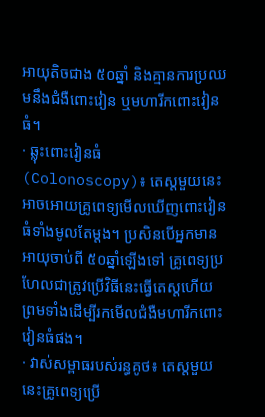អាយុតិចជាង ៥០ឆ្នាំ និងគ្មានការប្រឈមនឹងជំងឺពោះវៀន ឬមហារីកពោះវៀនធំ។
· ឆ្លុះពោះវៀនធំ (Colonoscopy)៖ តេស្តមួយនេះអាចអោយគ្រូពេទ្យមើលឃើញពោះវៀនធំទាំងមូលតែម្តង។ ប្រសិនបើអ្នកមានអាយុចាប់ពី ៥០ឆ្នាំឡើងទៅ គ្រូពេទ្យប្រហែលជាត្រូវប្រើវិធីនេះធ្វើតេស្តហើយ ព្រមទាំងដើម្បីរកមើលជំងឺមហារីកពោះវៀនធំផង។
· វាស់សម្ពាធរបស់រន្ធគូថ៖ តេស្តមួយនេះគ្រូពេទ្យប្រើ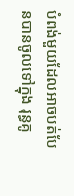បំពង់មួយដែលអាចបត់បែនបានចូលទៅក្នុង រុន្ធគូ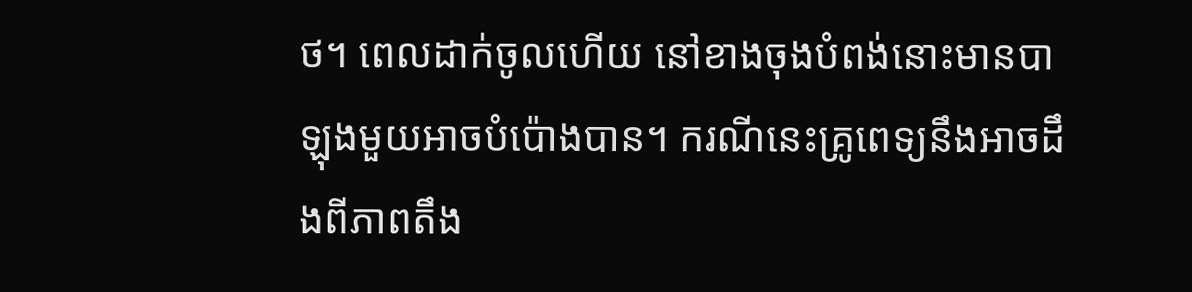ថ។ ពេលដាក់ចូលហើយ នៅខាងចុងបំពង់នោះមានបាឡុងមួយអាចបំប៉ោងបាន។ ករណីនេះគ្រូពេទ្យនឹងអាចដឹងពីភាពតឹង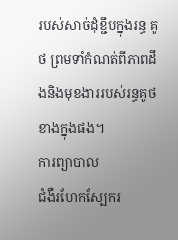របស់សាច់ដុំខ្ជឹបក្នុងរន្ធ គូថ ព្រមទាំកំណត់ពីភាពដឹងនិងមុខងាររបស់រន្ធគូថខាងក្នុងផង។
ការព្យាបាល
ជំងឺរហែកស្បែករ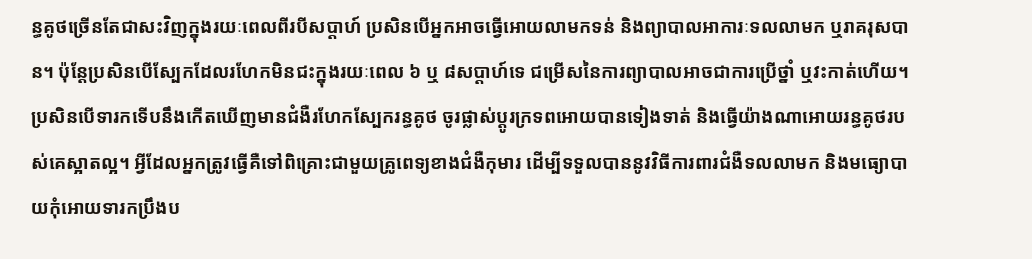ន្ធគូថច្រើនតែជាសះវិញក្នុងរយៈពេលពីរបីសប្តាហ៍ ប្រសិនបើអ្នកអាចធ្វើអោយលាមកទន់ និងព្យាបាលអាការៈទលលាមក ឬរាគរុសបាន។ ប៉ុន្តែប្រសិនបើស្បែកដែលរហែកមិនជះក្នុងរយៈពេល ៦ ឬ ៨សប្តាហ៍ទេ ជម្រើសនៃការព្យាបាលអាចជាការប្រើថ្នាំ ឬវះកាត់ហើយ។
ប្រសិនបើទារកទើបនឹងកើតឃើញមានជំងឺរហែកស្បែករន្ធគូថ ចូរផ្លាស់ប្តូរក្រទពអោយបានទៀងទាត់ និងធ្វើយ៉ាងណាអោយរន្ធគូថរបស់គេស្អាតល្អ។ អ្វីដែលអ្នកត្រូវធ្វើគឺទៅពិគ្រោះជាមួយគ្រូពេទ្យខាងជំងឺកុមារ ដើម្បីទទួលបាននូវវិធីការពារជំងឺទលលាមក និងមធ្យោបាយកុំអោយទារកប្រឹងប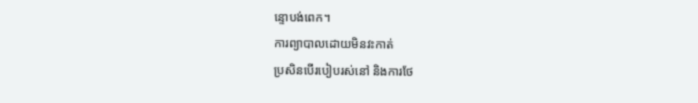ន្ទោបង់ពេក។
ការព្យាបាលដោយមិនវះកាត់
ប្រសិនបើរបៀបរស់នៅ និងការថែ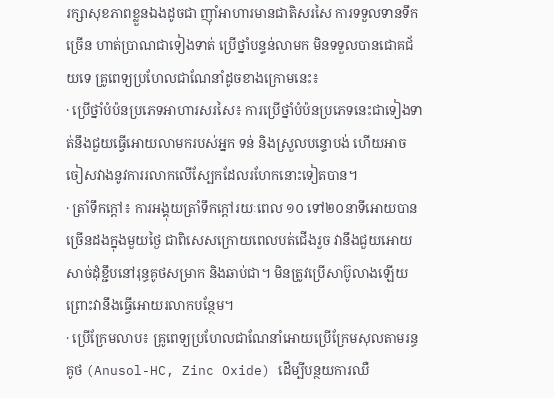រក្សាសុខភាពខ្លួនឯងដូចជា ញ៉ាំអាហារមានជាតិសរសៃ ការទទួលទានទឹកច្រើន ហាត់ប្រាណជាទៀងទាត់ ប្រើថ្នាំបន្ទន់លាមក មិនទទួលបានជោគជ័យទេ គ្រូពេទ្យប្រហែលជាណែនាំដូចខាងក្រោមនេះ៖
· ប្រើថ្នាំបំប៉នប្រភេទអាហារសរសៃ៖ ការប្រើថ្នាំបំប៉នប្រភេទនេះជាទៀងទាត់នឹងជួយធ្វើអោយលាមករបស់អ្នក ទន់ និងស្រួលបន្ទោបង់ ហើយអាចចៀសវាងនូវការរលាកលើស្បែកដែលរហែកនោះទៀតបាន។
· ត្រាំទឹកក្តៅ៖ ការអង្គុយត្រាំទឹកក្តៅរយៈពេល ១០ ទៅ២០នាទីអោយបានច្រើនដងក្នុងមួយថ្ងៃ ជាពិសេសក្រោយពេលបត់ជើងរួច វានឹងជួយអោយសាច់ដុំខ្ជឹបនៅរុន្ធគូថសម្រាក និងឆាប់ជា។ មិនត្រូវប្រើសាប៊ូលាងឡើយ ព្រោះវានឹងធ្វើអោយរលាកបន្ថែម។
· ប្រើក្រែមលាប៖ គ្រូពេទ្យប្រហែលជាណែនាំអោយប្រើក្រែមសុលតាមរន្ធគូថ (Anusol-HC, Zinc Oxide) ដើម្បីបន្ថយការឈឺ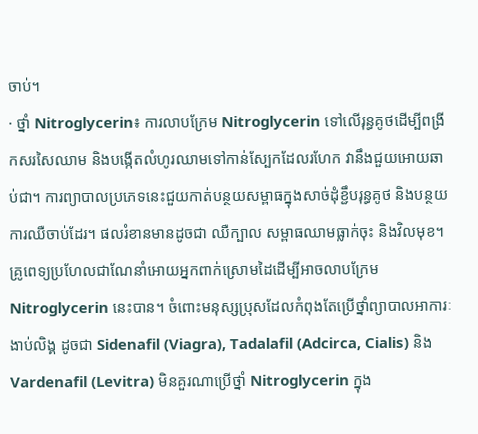ចាប់។
· ថ្នាំ Nitroglycerin៖ ការលាបក្រែម Nitroglycerin ទៅលើរុន្ធគូថដើម្បីពង្រីកសរសៃឈាម និងបង្កើតលំហូរឈាមទៅកាន់ស្បែកដែលរហែក វានឹងជួយអោយឆាប់ជា។ ការព្យាបាលប្រភេទនេះជួយកាត់បន្ថយសម្ពាធក្នុងសាច់ដុំខ្ជឹបរុន្ធគូថ និងបន្ថយការឈឺចាប់ដែរ។ ផលរំខានមានដូចជា ឈឺក្បាល សម្ពាធឈាមធ្លាក់ចុះ និងវិលមុខ។ គ្រូពេទ្យប្រហែលជាណែនាំអោយអ្នកពាក់ស្រោមដៃដើម្បីអាចលាបក្រែម Nitroglycerin នេះបាន។ ចំពោះមនុស្សប្រុសដែលកំពុងតែប្រើថ្នាំព្យាបាលអាការៈងាប់លិង្គ ដូចជា Sidenafil (Viagra), Tadalafil (Adcirca, Cialis) និង Vardenafil (Levitra) មិនគួរណាប្រើថ្នាំ Nitroglycerin ក្នុង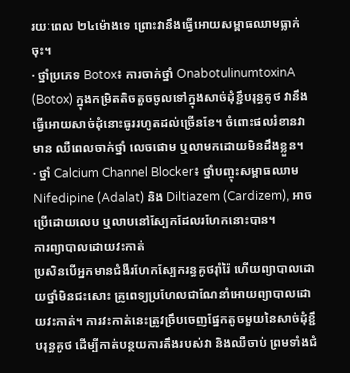រយៈពេល ២៤ម៉ោងទេ ព្រោះវានឹងធ្វើអោយសម្ពាធឈាមធ្លាក់ចុះ។
· ថ្នាំប្រភេទ Botox៖ ការចាក់ថ្នាំ OnabotulinumtoxinA (Botox) ក្នុងកម្រិតតិចតួចចូលទៅក្នុងសាច់ដុំខ្ជឹបរុន្ធគូថ វានឹងធ្វើអោយសាច់ដុំនោះធូររហូតដល់ច្រើនខែ។ ចំពោះផលរំខានវាមាន ឈឺពេលចាក់ថ្នាំ លេចផោម ឬលាមកដោយមិនដឹងខ្លួន។
· ថ្នាំ Calcium Channel Blocker៖ ថ្នាំបញ្ចុះសម្ពាធឈាម Nifedipine (Adalat) និង Diltiazem (Cardizem), អាចប្រើដោយលេប ឬលាបនៅស្បែកដែលរហែកនោះបាន។
ការព្យាបាលដោយវះកាត់
ប្រសិនបើអ្នកមានជំងឺរហែកស្បែករន្ធគូថរ៉ាំរ៉ៃ ហើយព្យាបាលដោយថ្នាំមិនជះសោះ គ្រូពេទ្យប្រហែលជាណែនាំអោយព្យាបាលដោយវះកាត់។ ការវះកាត់នេះត្រូវច្រឹបចេញផ្នែកតូចមួយនៃសាច់ដុំខ្ជឹបរុន្ធគូថ ដើម្បីកាត់បន្ថយការតឹងរបស់វា និងឈឺចាប់ ព្រមទាំងជំ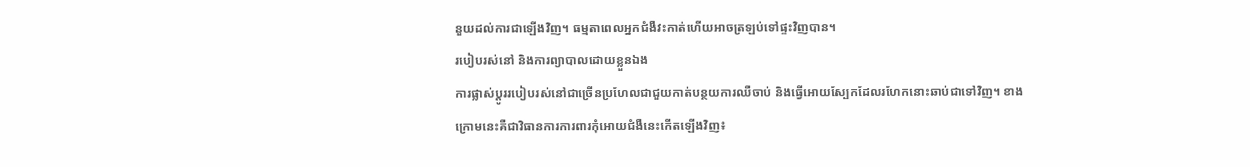នួយដល់ការជាឡើងវិញ។ ធម្មតាពេលអ្នកជំងឺវះកាត់ហើយអាចត្រឡប់ទៅផ្ទះវិញបាន។
របៀបរស់នៅ និងការព្យាបាលដោយខ្លួនឯង
ការផ្លាស់ប្តូររបៀបរស់នៅជាច្រើនប្រហែលជាជួយកាត់បន្ថយការឈឺចាប់ និងធ្វើអោយស្បែកដែលរហែកនោះឆាប់ជាទៅវិញ។ ខាងក្រោមនេះគឺជាវិធានការការពារកុំអោយជំងឺនេះកើតឡើងវិញ៖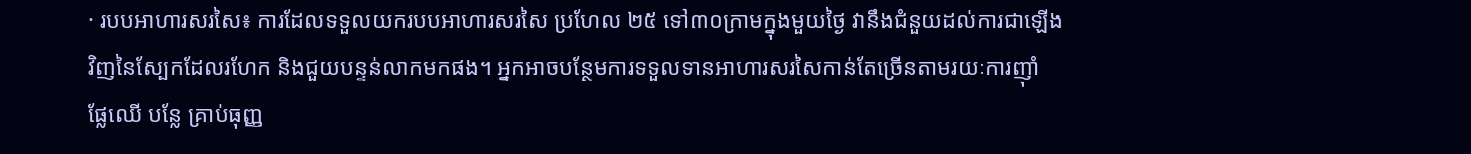· របបអាហារសរសៃ៖ ការដែលទទួលយករបបអាហារសរសៃ ប្រហែល ២៥ ទៅ៣០ក្រាមក្នុងមួយថ្ងៃ វានឹងជំនួយដល់ការជាឡើងវិញនៃស្បែកដែលរហែក និងជួយបន្ទន់លាកមកផង។ អ្នកអាចបន្ថែមការទទួលទានអាហារសរសៃកាន់តែច្រើនតាមរយៈការញ៉ាំ ផ្លែឈើ បន្លែ គ្រាប់ធុញ្ញ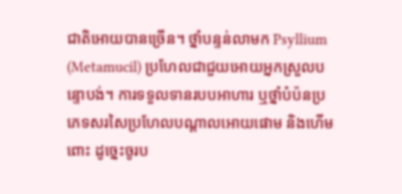ជាតិអោយបានច្រើន។ ថ្នាំបន្ទន់លាមក Psyllium (Metamucil) ប្រហែលជាជួយអោយអ្នកស្រួលបន្ទោបង់។ ការទទួលទានរបបអាហារ ឬថ្នាំបំប៉នប្រភេទសរសៃប្រហែលបណ្តាលអោយផោម និងហើមពោះ ដូច្នេះចូរប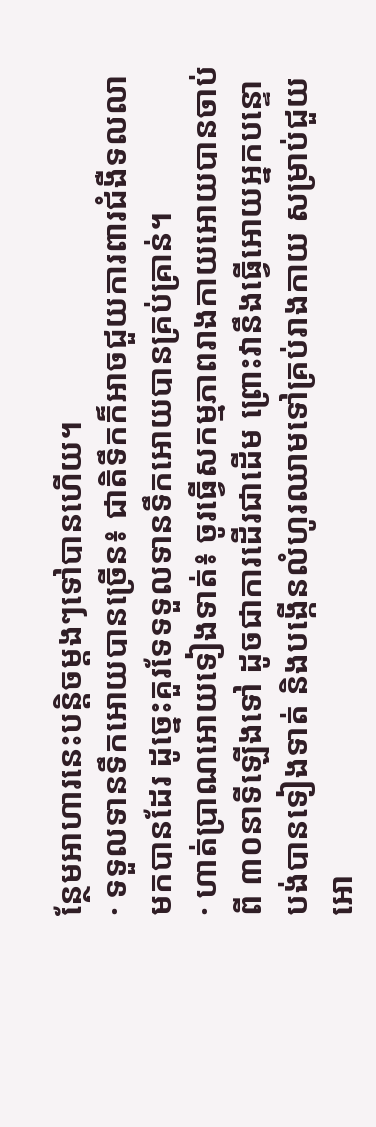ន្ថែមអាហារនេះបន្តិចម្តងៗទៅបានហើយ។
· ទទួលទានទឹកអោយបានច្រើន៖ ជាតិទឹកក៏អាចជួយការពារជំងឺទលលាមកបានដែរ ដូច្នេះគួរទែទទួលទានទឹកអោយបានគ្រប់គ្រាន់។
· ហាត់ប្រាណអោយទៀងទាត់៖ ចូរធ្វើសកម្មភាពរាងកាយអោយបានចាប់ពី ៣០នាទីឡើងទៅ ដូចជាការដើរជាដើម ព្រោះវានឹងធ្វើអោយអ្នកបន្ទោបង់បានទៀងទាត់ និងបង្កើនលំហូរឈាមទៅគ្រប់រាងកាយ សម្រាប់ជួយអោ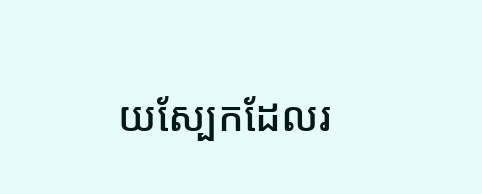យស្បែកដែលរ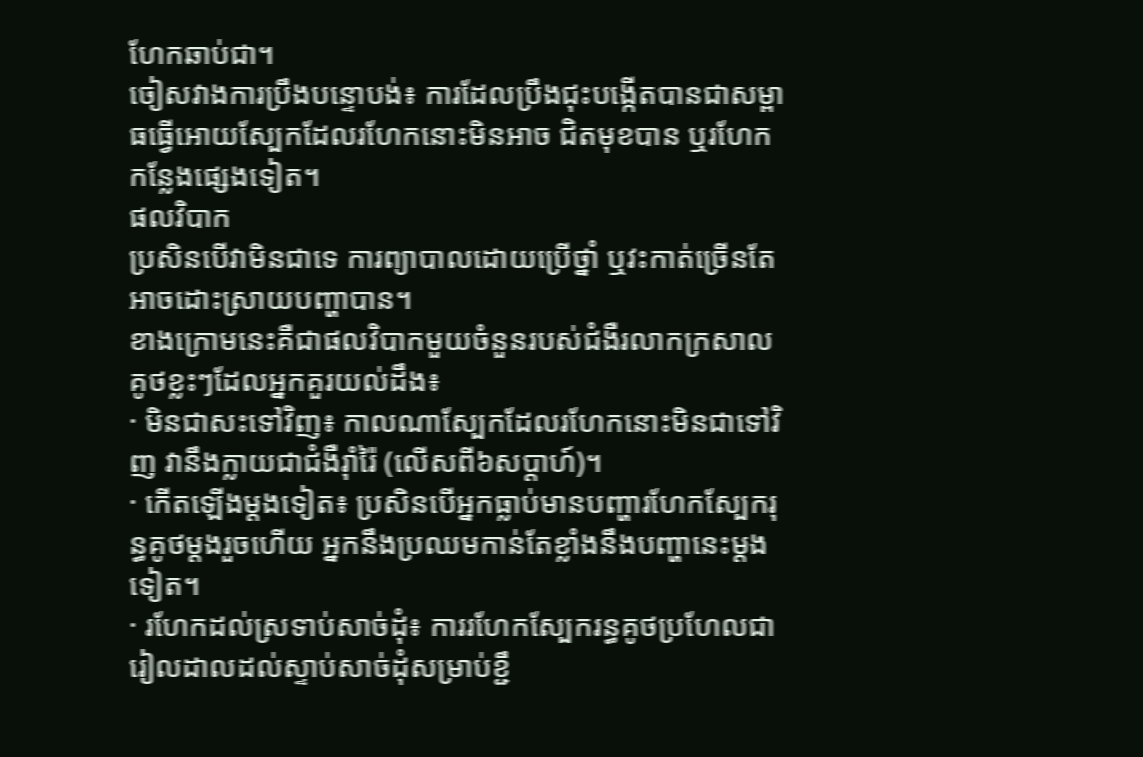ហែកឆាប់ជា។
ចៀសវាងការប្រឹងបន្ទោបង់៖ ការដែលប្រឹងជុះបង្កើតបានជាសម្ពាធធ្វើអោយស្បែកដែលរហែកនោះមិនអាច ជិតមុខបាន ឬរហែកកន្លែងផ្សេងទៀត។
ផលវិបាក
ប្រសិនបើវាមិនជាទេ ការព្យាបាលដោយប្រើថ្នាំ ឬវះកាត់ច្រើនតែអាចដោះស្រាយបញ្ហាបាន។
ខាងក្រោមនេះគឺជាផលវិបាកមួយចំនួនរបស់ជំងឺរលាកក្រសាលគូថខ្លះៗដែលអ្នកគួរយល់ដឹង៖
· មិនជាសះទៅវិញ៖ កាលណាស្បែកដែលរហែកនោះមិនជាទៅវិញ វានឹងក្លាយជាជំងឺរ៉ាំរ៉ៃ (លើសពី៦សប្តាហ៍)។
· កើតឡើងម្តងទៀត៖ ប្រសិនបើអ្នកធ្លាប់មានបញ្ហារហែកស្បែករុន្ធគូថម្តងរួចហើយ អ្នកនឹងប្រឈមកាន់តែខ្លាំងនឹងបញ្ហានេះម្តងទៀត។
· រហែកដល់ស្រទាប់សាច់ដុំ៖ ការរហែកស្បែករន្ធគូថប្រហែលជារៀលដាលដល់ស្ទាប់សាច់ដុំសម្រាប់ខ្ជឹ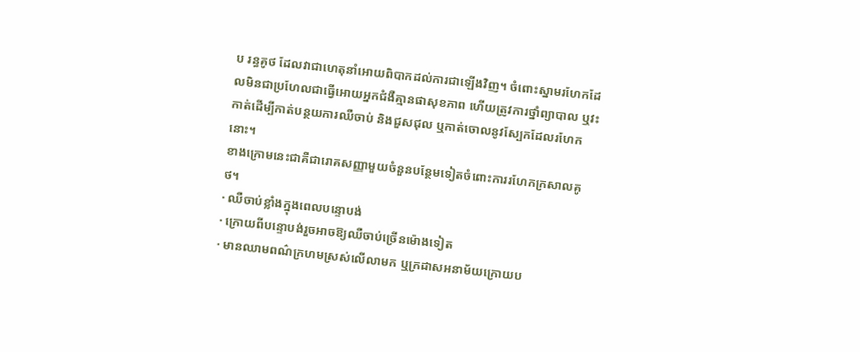ប រន្ធគូថ ដែលវាជាហេតុនាំអោយពិបាកដល់ការជាឡើងវិញ។ ចំពោះស្នាមរហែកដែលមិនជាប្រហែលជាធ្វើអោយអ្នកជំងឺគ្មានផាសុខភាព ហើយត្រូវការថ្នាំព្យាបាល ឬវះកាត់ដើម្បីកាត់បន្ថយការឈឺចាប់ និងជួសជុល ឬកាត់ចោលនូវស្បែកដែលរហែកនោះ។
ខាងក្រោមនេះជាគឺជារោគសញ្ញាមួយចំនួនបន្ថែមទៀតចំពោះការរហែកក្រសាលគូថ។
· ឈឺចាប់ខ្លាំងក្នុងពេលបន្ទោបង់
· ក្រោយពីបន្ទោបង់រួចអាចឱ្យឈឺចាប់ច្រើនម៉ោងទៀត
· មានឈាមពណ៌ក្រហមស្រស់លើលាមក ឬក្រដាសអនាម័យក្រោយប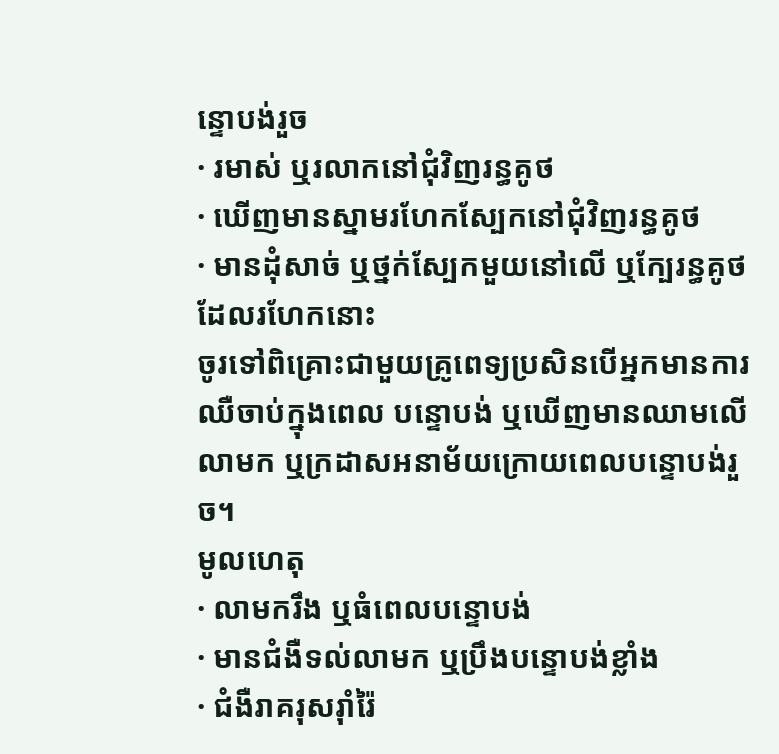ន្ទោបង់រួច
· រមាស់ ឬរលាកនៅជុំវិញរន្ធគូថ
· ឃើញមានស្នាមរហែកស្បែកនៅជុំវិញរន្ធគូថ
· មានដុំសាច់ ឬថ្នក់ស្បែកមួយនៅលើ ឬក្បែរន្ធគូថដែលរហែកនោះ
ចូរទៅពិគ្រោះជាមួយគ្រូពេទ្យប្រសិនបើអ្នកមានការឈឺចាប់ក្នុងពេល បន្ទោបង់ ឬឃើញមានឈាមលើលាមក ឬក្រដាសអនាម័យក្រោយពេលបន្ទោបង់រួច។
មូលហេតុ
· លាមករឹង ឬធំពេលបន្ទោបង់
· មានជំងឺទល់លាមក ឬប្រឹងបន្ទោបង់ខ្លាំង
· ជំងឺរាគរុសរ៉ាំរ៉ៃ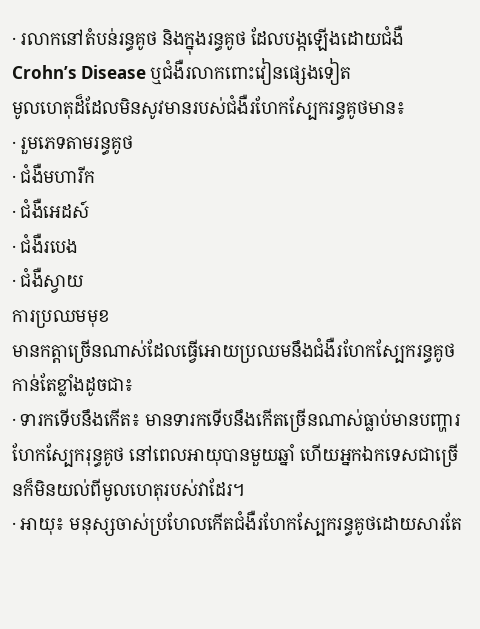· រលាកនៅតំបន់រន្ធគូថ និងក្នុងរន្ធគូថ ដែលបង្កឡើងដោយជំងឺ Crohn’s Disease ឬជំងឺរលាកពោះវៀនផ្សេងទៀត
មូលហេតុដ៏ដែលមិនសូវមានរបស់ជំងឺរហែកស្បែករន្ធគូថមាន៖
· រួមភេទតាមរន្ធគូថ
· ជំងឺមហារីក
· ជំងឺអេដស៍
· ជំងឺរបេង
· ជំងឺស្វាយ
ការប្រឈមមុខ
មានកត្តាច្រើនណាស់ដែលធ្វើអោយប្រឈមនឹងជំងឺរហែកស្បែករន្ធគូថកាន់តែខ្លាំងដូចជា៖
· ទារកទើបនឹងកើត៖ មានទារកទើបនឹងកើតច្រើនណាស់ធ្លាប់មានបញ្ហារហែកស្បែករុន្ធគូថ នៅពេលអាយុបានមួយឆ្នាំ ហើយអ្នកឯកទេសជាច្រើនក៏មិនយល់ពីមូលហេតុរបស់វាដែរ។
· អាយុ៖ មនុស្សចាស់ប្រហែលកើតជំងឺរហែកស្បែករន្ធគូថដោយសារតែ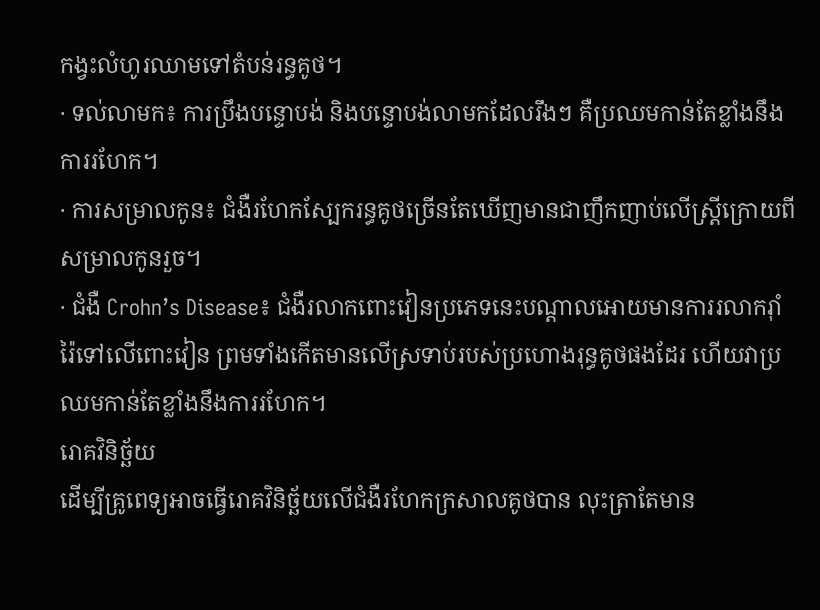កង្វះលំហូរឈាមទៅតំបន់រន្ធគូថ។
· ទល់លាមក៖ ការប្រឹងបន្ទោបង់ និងបន្ទោបង់លាមកដែលរឹងៗ គឺប្រឈមកាន់តែខ្លាំងនឹងការរហែក។
· ការសម្រាលកូន៖ ជំងឺរហែកស្បែករន្ធគូថច្រើនតែឃើញមានជាញឹកញាប់លើស្ត្រីក្រោយពីសម្រាលកូនរួច។
· ជំងឺ Crohn’s Disease៖ ជំងឺរលាកពោះវៀនប្រភេទនេះបណ្តាលអោយមានការរលាករ៉ាំរ៉ៃទៅលើពោះវៀន ព្រមទាំងកើតមានលើស្រទាប់របស់ប្រហោងរុន្ធគូថផងដែរ ហើយវាប្រឈមកាន់តែខ្លាំងនឹងការរហែក។
រោគវិនិច្ឆ័យ
ដើម្បីគ្រូពេទ្យអាចធ្វើរោគវិនិច្ឆ័យលើជំងឺរហែកក្រសាលគូថបាន លុះត្រាតែមាន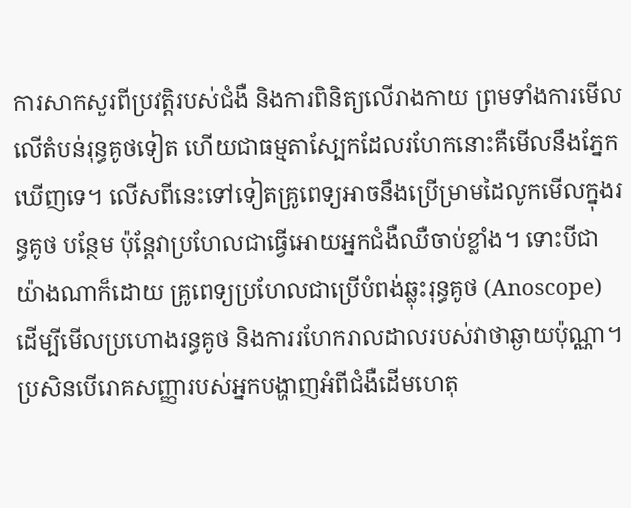ការសាកសួរពីប្រវតិ្តរបស់ជំងឺ និងការពិនិត្យលើរាងកាយ ព្រមទាំងការមើលលើតំបន់រុន្ធគូថទៀត ហើយជាធម្មតាស្បែកដែលរហែកនោះគឺមើលនឹងភ្នែកឃើញទេ។ លើសពីនេះទៅទៀតគ្រូពេទ្យអាចនឹងប្រើម្រាមដៃលូកមើលក្នុងរន្ធគូថ បន្ថែម ប៉ុន្តែវាប្រហែលជាធ្វើអោយអ្នកជំងឺឈឺចាប់ខ្លាំង។ ទោះបីជាយ៉ាងណាក៏ដោយ គ្រូពេទ្យប្រហែលជាប្រើបំពង់ឆ្លុះរុន្ធគូថ (Anoscope) ដើម្បីមើលប្រហោងរន្ធគូថ និងការរហែករាលដាលរបស់វាថាឆ្ងាយប៉ុណ្ណា។
ប្រសិនបើរោគសញ្ញារបស់អ្នកបង្ហាញអំពីជំងឺដើមហេតុ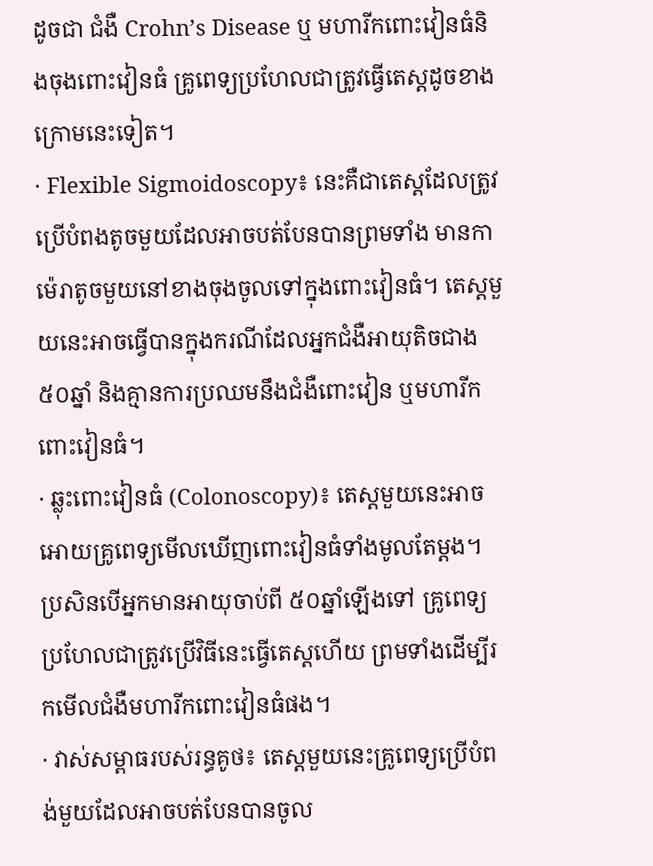ដូចជា ជំងឺ Crohn’s Disease ឬ មហារីកពោះវៀនធំនិងចុងពោះវៀនធំ គ្រូពេទ្យប្រហែលជាត្រូវធ្វើតេស្តដូចខាងក្រោមនេះទៀត។
· Flexible Sigmoidoscopy៖ នេះគឺជាតេស្តដែលត្រូវប្រើបំពងតូចមួយដែលអាចបត់បែនបានព្រមទាំង មានកាម៉េរាតូចមួយនៅខាងចុងចូលទៅក្នុងពោះវៀនធំ។ តេស្តមួយនេះអាចធ្វើបានក្នុងករណីដែលអ្នកជំងឺអាយុតិចជាង ៥០ឆ្នាំ និងគ្មានការប្រឈមនឹងជំងឺពោះវៀន ឬមហារីកពោះវៀនធំ។
· ឆ្លុះពោះវៀនធំ (Colonoscopy)៖ តេស្តមួយនេះអាចអោយគ្រូពេទ្យមើលឃើញពោះវៀនធំទាំងមូលតែម្តង។ ប្រសិនបើអ្នកមានអាយុចាប់ពី ៥០ឆ្នាំឡើងទៅ គ្រូពេទ្យប្រហែលជាត្រូវប្រើវិធីនេះធ្វើតេស្តហើយ ព្រមទាំងដើម្បីរកមើលជំងឺមហារីកពោះវៀនធំផង។
· វាស់សម្ពាធរបស់រន្ធគូថ៖ តេស្តមួយនេះគ្រូពេទ្យប្រើបំពង់មួយដែលអាចបត់បែនបានចូល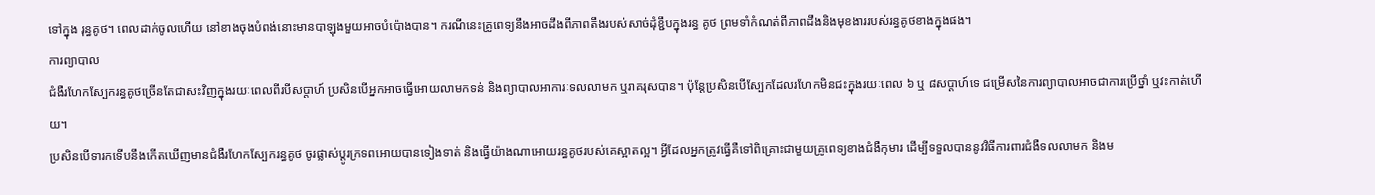ទៅក្នុង រុន្ធគូថ។ ពេលដាក់ចូលហើយ នៅខាងចុងបំពង់នោះមានបាឡុងមួយអាចបំប៉ោងបាន។ ករណីនេះគ្រូពេទ្យនឹងអាចដឹងពីភាពតឹងរបស់សាច់ដុំខ្ជឹបក្នុងរន្ធ គូថ ព្រមទាំកំណត់ពីភាពដឹងនិងមុខងាររបស់រន្ធគូថខាងក្នុងផង។
ការព្យាបាល
ជំងឺរហែកស្បែករន្ធគូថច្រើនតែជាសះវិញក្នុងរយៈពេលពីរបីសប្តាហ៍ ប្រសិនបើអ្នកអាចធ្វើអោយលាមកទន់ និងព្យាបាលអាការៈទលលាមក ឬរាគរុសបាន។ ប៉ុន្តែប្រសិនបើស្បែកដែលរហែកមិនជះក្នុងរយៈពេល ៦ ឬ ៨សប្តាហ៍ទេ ជម្រើសនៃការព្យាបាលអាចជាការប្រើថ្នាំ ឬវះកាត់ហើយ។
ប្រសិនបើទារកទើបនឹងកើតឃើញមានជំងឺរហែកស្បែករន្ធគូថ ចូរផ្លាស់ប្តូរក្រទពអោយបានទៀងទាត់ និងធ្វើយ៉ាងណាអោយរន្ធគូថរបស់គេស្អាតល្អ។ អ្វីដែលអ្នកត្រូវធ្វើគឺទៅពិគ្រោះជាមួយគ្រូពេទ្យខាងជំងឺកុមារ ដើម្បីទទួលបាននូវវិធីការពារជំងឺទលលាមក និងម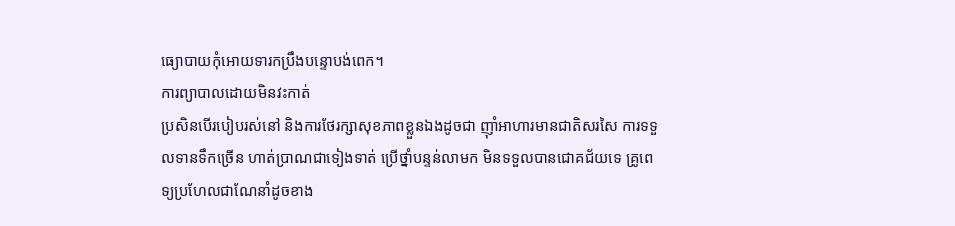ធ្យោបាយកុំអោយទារកប្រឹងបន្ទោបង់ពេក។
ការព្យាបាលដោយមិនវះកាត់
ប្រសិនបើរបៀបរស់នៅ និងការថែរក្សាសុខភាពខ្លួនឯងដូចជា ញ៉ាំអាហារមានជាតិសរសៃ ការទទួលទានទឹកច្រើន ហាត់ប្រាណជាទៀងទាត់ ប្រើថ្នាំបន្ទន់លាមក មិនទទួលបានជោគជ័យទេ គ្រូពេទ្យប្រហែលជាណែនាំដូចខាង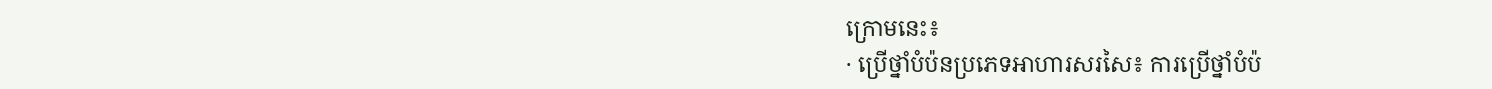ក្រោមនេះ៖
· ប្រើថ្នាំបំប៉នប្រភេទអាហារសរសៃ៖ ការប្រើថ្នាំបំប៉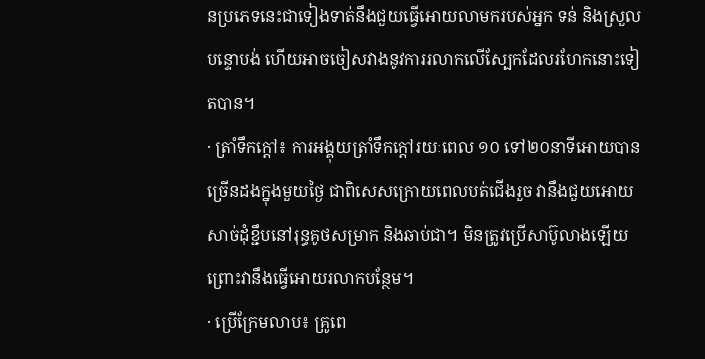នប្រភេទនេះជាទៀងទាត់នឹងជួយធ្វើអោយលាមករបស់អ្នក ទន់ និងស្រួលបន្ទោបង់ ហើយអាចចៀសវាងនូវការរលាកលើស្បែកដែលរហែកនោះទៀតបាន។
· ត្រាំទឹកក្តៅ៖ ការអង្គុយត្រាំទឹកក្តៅរយៈពេល ១០ ទៅ២០នាទីអោយបានច្រើនដងក្នុងមួយថ្ងៃ ជាពិសេសក្រោយពេលបត់ជើងរួច វានឹងជួយអោយសាច់ដុំខ្ជឹបនៅរុន្ធគូថសម្រាក និងឆាប់ជា។ មិនត្រូវប្រើសាប៊ូលាងឡើយ ព្រោះវានឹងធ្វើអោយរលាកបន្ថែម។
· ប្រើក្រែមលាប៖ គ្រូពេ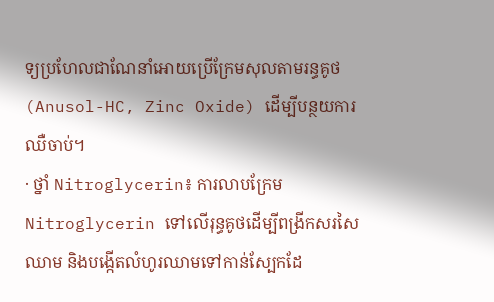ទ្យប្រហែលជាណែនាំអោយប្រើក្រែមសុលតាមរន្ធគូថ (Anusol-HC, Zinc Oxide) ដើម្បីបន្ថយការឈឺចាប់។
· ថ្នាំ Nitroglycerin៖ ការលាបក្រែម Nitroglycerin ទៅលើរុន្ធគូថដើម្បីពង្រីកសរសៃឈាម និងបង្កើតលំហូរឈាមទៅកាន់ស្បែកដែ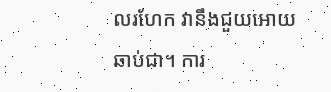លរហែក វានឹងជួយអោយឆាប់ជា។ ការ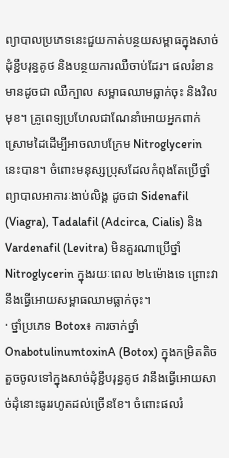ព្យាបាលប្រភេទនេះជួយកាត់បន្ថយសម្ពាធក្នុងសាច់ដុំខ្ជឹបរុន្ធគូថ និងបន្ថយការឈឺចាប់ដែរ។ ផលរំខានមានដូចជា ឈឺក្បាល សម្ពាធឈាមធ្លាក់ចុះ និងវិលមុខ។ គ្រូពេទ្យប្រហែលជាណែនាំអោយអ្នកពាក់ស្រោមដៃដើម្បីអាចលាបក្រែម Nitroglycerin នេះបាន។ ចំពោះមនុស្សប្រុសដែលកំពុងតែប្រើថ្នាំព្យាបាលអាការៈងាប់លិង្គ ដូចជា Sidenafil (Viagra), Tadalafil (Adcirca, Cialis) និង Vardenafil (Levitra) មិនគួរណាប្រើថ្នាំ Nitroglycerin ក្នុងរយៈពេល ២៤ម៉ោងទេ ព្រោះវានឹងធ្វើអោយសម្ពាធឈាមធ្លាក់ចុះ។
· ថ្នាំប្រភេទ Botox៖ ការចាក់ថ្នាំ OnabotulinumtoxinA (Botox) ក្នុងកម្រិតតិចតួចចូលទៅក្នុងសាច់ដុំខ្ជឹបរុន្ធគូថ វានឹងធ្វើអោយសាច់ដុំនោះធូររហូតដល់ច្រើនខែ។ ចំពោះផលរំ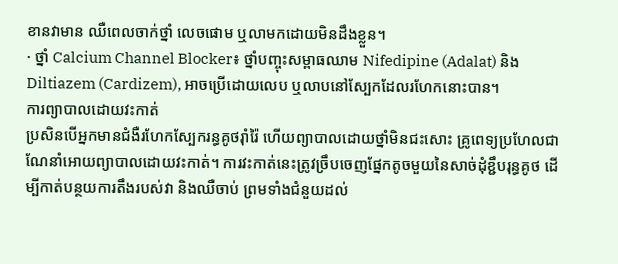ខានវាមាន ឈឺពេលចាក់ថ្នាំ លេចផោម ឬលាមកដោយមិនដឹងខ្លួន។
· ថ្នាំ Calcium Channel Blocker៖ ថ្នាំបញ្ចុះសម្ពាធឈាម Nifedipine (Adalat) និង Diltiazem (Cardizem), អាចប្រើដោយលេប ឬលាបនៅស្បែកដែលរហែកនោះបាន។
ការព្យាបាលដោយវះកាត់
ប្រសិនបើអ្នកមានជំងឺរហែកស្បែករន្ធគូថរ៉ាំរ៉ៃ ហើយព្យាបាលដោយថ្នាំមិនជះសោះ គ្រូពេទ្យប្រហែលជាណែនាំអោយព្យាបាលដោយវះកាត់។ ការវះកាត់នេះត្រូវច្រឹបចេញផ្នែកតូចមួយនៃសាច់ដុំខ្ជឹបរុន្ធគូថ ដើម្បីកាត់បន្ថយការតឹងរបស់វា និងឈឺចាប់ ព្រមទាំងជំនួយដល់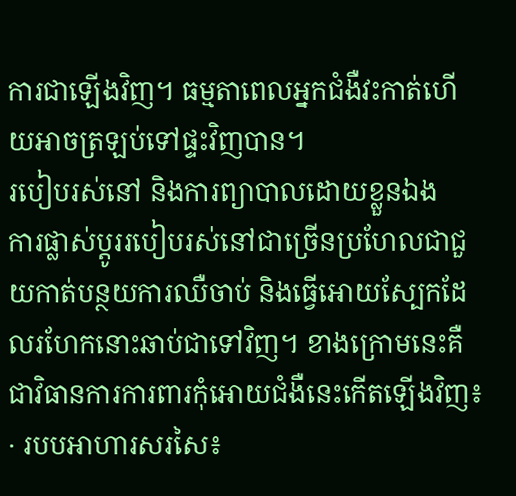ការជាឡើងវិញ។ ធម្មតាពេលអ្នកជំងឺវះកាត់ហើយអាចត្រឡប់ទៅផ្ទះវិញបាន។
របៀបរស់នៅ និងការព្យាបាលដោយខ្លួនឯង
ការផ្លាស់ប្តូររបៀបរស់នៅជាច្រើនប្រហែលជាជួយកាត់បន្ថយការឈឺចាប់ និងធ្វើអោយស្បែកដែលរហែកនោះឆាប់ជាទៅវិញ។ ខាងក្រោមនេះគឺជាវិធានការការពារកុំអោយជំងឺនេះកើតឡើងវិញ៖
· របបអាហារសរសៃ៖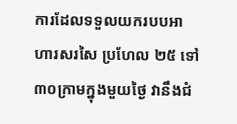ការដែលទទួលយករបបអាហារសរសៃ ប្រហែល ២៥ ទៅ៣០ក្រាមក្នុងមួយថ្ងៃ វានឹងជំ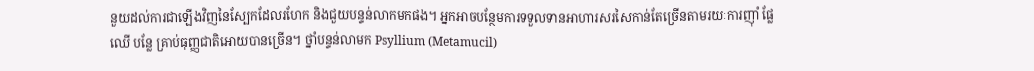នួយដល់ការជាឡើងវិញនៃស្បែកដែលរហែក និងជួយបន្ទន់លាកមកផង។ អ្នកអាចបន្ថែមការទទួលទានអាហារសរសៃកាន់តែច្រើនតាមរយៈការញ៉ាំ ផ្លែឈើ បន្លែ គ្រាប់ធុញ្ញជាតិអោយបានច្រើន។ ថ្នាំបន្ទន់លាមក Psyllium (Metamucil)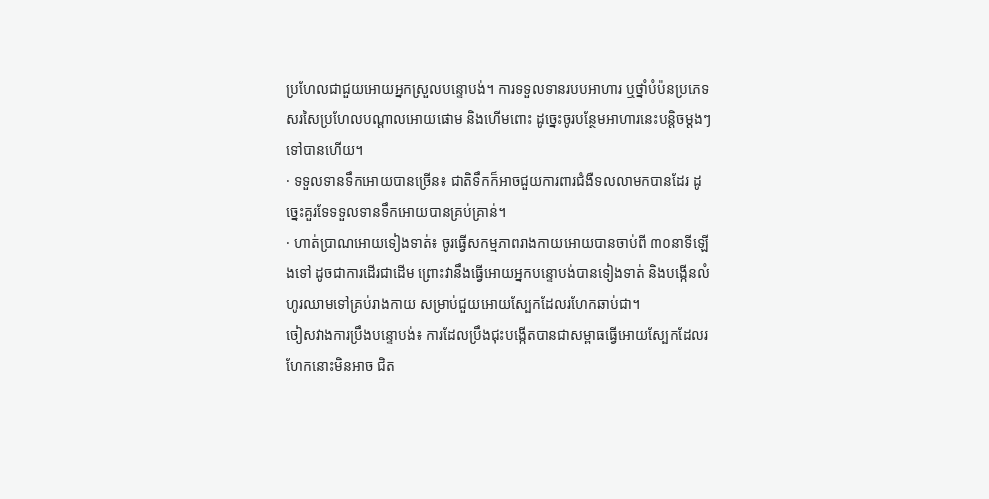ប្រហែលជាជួយអោយអ្នកស្រួលបន្ទោបង់។ ការទទួលទានរបបអាហារ ឬថ្នាំបំប៉នប្រភេទសរសៃប្រហែលបណ្តាលអោយផោម និងហើមពោះ ដូច្នេះចូរបន្ថែមអាហារនេះបន្តិចម្តងៗទៅបានហើយ។
· ទទួលទានទឹកអោយបានច្រើន៖ ជាតិទឹកក៏អាចជួយការពារជំងឺទលលាមកបានដែរ ដូច្នេះគួរទែទទួលទានទឹកអោយបានគ្រប់គ្រាន់។
· ហាត់ប្រាណអោយទៀងទាត់៖ ចូរធ្វើសកម្មភាពរាងកាយអោយបានចាប់ពី ៣០នាទីឡើងទៅ ដូចជាការដើរជាដើម ព្រោះវានឹងធ្វើអោយអ្នកបន្ទោបង់បានទៀងទាត់ និងបង្កើនលំហូរឈាមទៅគ្រប់រាងកាយ សម្រាប់ជួយអោយស្បែកដែលរហែកឆាប់ជា។
ចៀសវាងការប្រឹងបន្ទោបង់៖ ការដែលប្រឹងជុះបង្កើតបានជាសម្ពាធធ្វើអោយស្បែកដែលរហែកនោះមិនអាច ជិត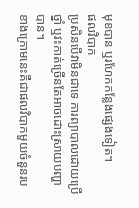មុខបាន ឬរហែកកន្លែងផ្សេងទៀត។
ផលវិបាក
ប្រសិនបើវាមិនជាទេ ការព្យាបាលដោយប្រើថ្នាំ ឬវះកាត់ច្រើនតែអាចដោះស្រាយបញ្ហាបាន។
ខាងក្រោមនេះគឺជាផលវិបាកមួយចំនួនរប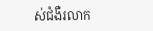ស់ជំងឺរលាក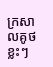ក្រសាលគូថខ្លះៗ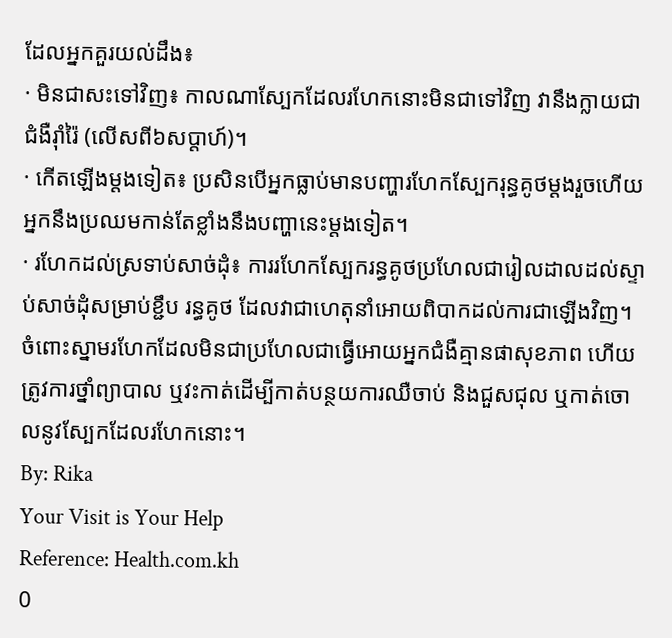ដែលអ្នកគួរយល់ដឹង៖
· មិនជាសះទៅវិញ៖ កាលណាស្បែកដែលរហែកនោះមិនជាទៅវិញ វានឹងក្លាយជាជំងឺរ៉ាំរ៉ៃ (លើសពី៦សប្តាហ៍)។
· កើតឡើងម្តងទៀត៖ ប្រសិនបើអ្នកធ្លាប់មានបញ្ហារហែកស្បែករុន្ធគូថម្តងរួចហើយ អ្នកនឹងប្រឈមកាន់តែខ្លាំងនឹងបញ្ហានេះម្តងទៀត។
· រហែកដល់ស្រទាប់សាច់ដុំ៖ ការរហែកស្បែករន្ធគូថប្រហែលជារៀលដាលដល់ស្ទាប់សាច់ដុំសម្រាប់ខ្ជឹប រន្ធគូថ ដែលវាជាហេតុនាំអោយពិបាកដល់ការជាឡើងវិញ។ ចំពោះស្នាមរហែកដែលមិនជាប្រហែលជាធ្វើអោយអ្នកជំងឺគ្មានផាសុខភាព ហើយត្រូវការថ្នាំព្យាបាល ឬវះកាត់ដើម្បីកាត់បន្ថយការឈឺចាប់ និងជួសជុល ឬកាត់ចោលនូវស្បែកដែលរហែកនោះ។
By: Rika
Your Visit is Your Help
Reference: Health.com.kh
0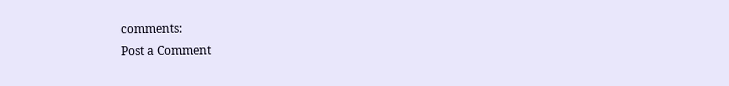comments:
Post a Comment